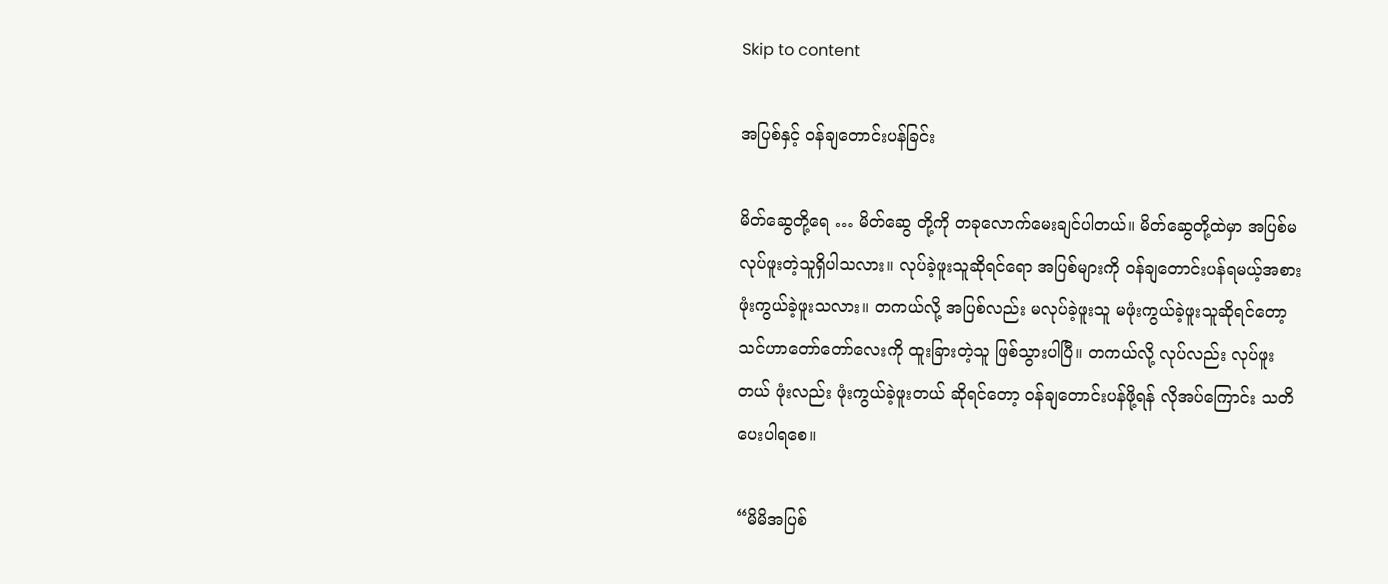Skip to content

အပြစ်နှင့် ဝန်ချတောင်းပန်ခြင်း

မိတ်ဆွေတို့ရေ … မိတ်ဆွေ တို့ကို တခုလောက်မေးချင်ပါတယ်။ မိတ်ဆွေတို့ထဲမှာ အပြစ်မလုပ်ဖူးတဲ့သူရှိပါသလား။ လုပ်ခဲ့ဖူးသူဆိုရင်ရော အပြစ်များကို ဝန်ချတောင်းပန်ရမယ့်အစား ဖုံးကွယ်ခဲ့ဖူးသလား။ တကယ်လို့ အပြစ်လည်း မလုပ်ခဲ့ဖူးသူ မဖုံးကွယ်ခဲ့ဖူးသူဆိုရင်တော့ သင်ဟာတော်တော်လေးကို ထူးခြားတဲ့သူ ဖြစ်သွားပါပြီ။ တကယ်လို့ လုပ်လည်း လုပ်ဖူးတယ် ဖုံးလည်း ဖုံးကွယ်ခဲ့ဖူးတယ် ဆိုရင်တော့ ဝန်ချတောင်းပန်ဖို့ရန် လိုအပ်ကြောင်း သတိပေးပါရစေ။

“မိမိအပြစ်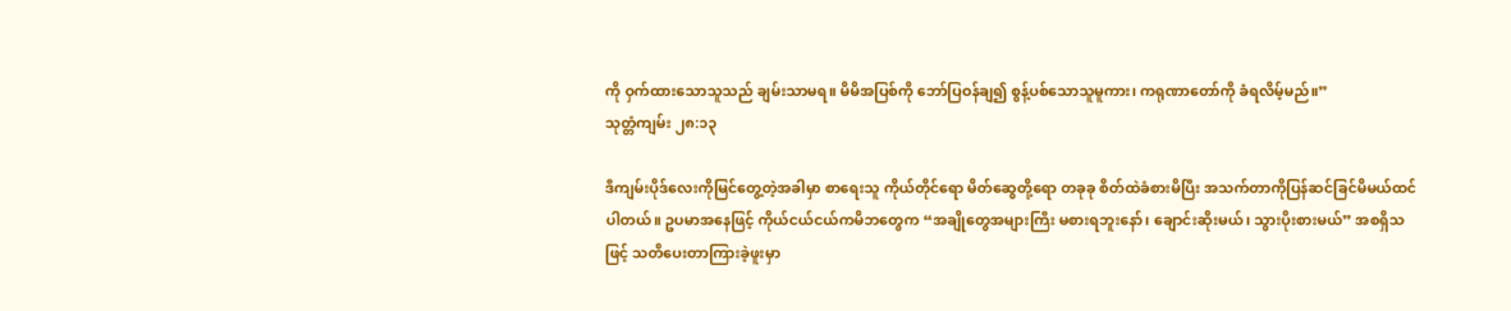ကို ဝှက်ထားသောသူသည် ချမ်းသာမရ။ မိမိအပြစ်ကို ဘော်ပြဝန်ချ၍ စွန့်ပစ်သောသူမူကား၊ ကရုဏာတော်ကို ခံရလိမ့်မည်။”
သုတ္တံကျမ်း ၂၈:၁၃

ဒီကျမ်းပိုဒ်လေးကိုမြင်တွေ့တဲ့အခါမှာ စာရေးသူ ကိုယ်တိုင်ရော မိတ်ဆွေတို့ရော တခုခု စိတ်ထဲခံစားမိပြီး အသက်တာကိုပြန်ဆင်ခြင်မိမယ်ထင်ပါတယ်။ ဥပမာအနေဖြင့် ကိုယ်ငယ်ငယ်ကမိဘတွေက “အချိုတွေအများကြီး မစားရဘူးနော်၊ ချောင်းဆိုးမယ်၊ သွားပိုးစားမယ်” အစရှိသဖြင့် သတိပေးတာကြားခဲ့ဖူးမှာ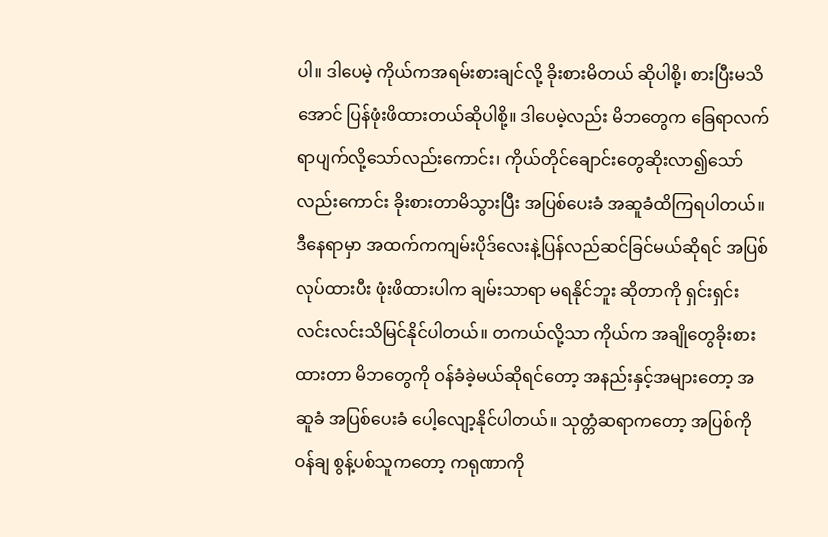ပါ။ ဒါပေမဲ့ ကိုယ်ကအရမ်းစားချင်လို့ ခိုးစားမိတယ် ဆိုပါစို့၊ စားပြီးမသိအောင် ပြန်ဖုံးဖိထားတယ်ဆိုပါစို့။ ဒါပေမဲ့လည်း မိဘတွေက ခြေရာလက်ရာပျက်လို့သော်လည်းကောင်း၊ ကိုယ်တိုင်ချောင်းတွေဆိုးလာ၍သော်လည်းကောင်း ခိုးစားတာမိသွားပြီး အပြစ်ပေးခံ အဆူခံထိကြရပါတယ်။ ဒီနေရာမှာ အထက်ကကျမ်းပိုဒ်လေးနဲ့ပြန်လည်ဆင်ခြင်မယ်ဆိုရင် အပြစ်လုပ်ထားပီး ဖုံးဖိထားပါက ချမ်းသာရာ မရနိုင်ဘူး ဆိုတာကို ရှင်းရှင်းလင်းလင်းသိမြင်နိုင်ပါတယ်။ တကယ်လို့သာ ကိုယ်က အချိုတွေခိုးစားထားတာ မိဘတွေကို ဝန်ခံခဲ့မယ်ဆိုရင်တော့ အနည်းနှင့်အများတော့ အဆူခံ အပြစ်ပေးခံ ပေါ့လျော့နိုင်ပါတယ်။ သုတ္တံဆရာကတော့ အပြစ်ကို ဝန်ချ စွန့်ပစ်သူကတော့ ကရုဏာကို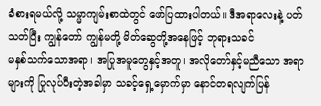ခံစားရမယ်လို့ သမ္မာကျမ်းစာထဲတွင် ဖော်ပြထားပါတယ်။ ဒီအရာလေးနဲ့ ပတ်သတ်ပြီး ကျွန်တော် ကျွန်မတို့ မိတ်ဆွေတို့အနေဖြင့် ဘုရားသခင်
မနှစ်သက်သောအရာ၊ အပြုအမူတွေနှင့်အတူ၊ အလိုတော်နှင့်မညီသော အရာများကို ပြုလုပ်ပီးတဲ့အခါမှာ သခင့်ရှေ့မှောက်မှာ နောင်တရလျက်ပြန်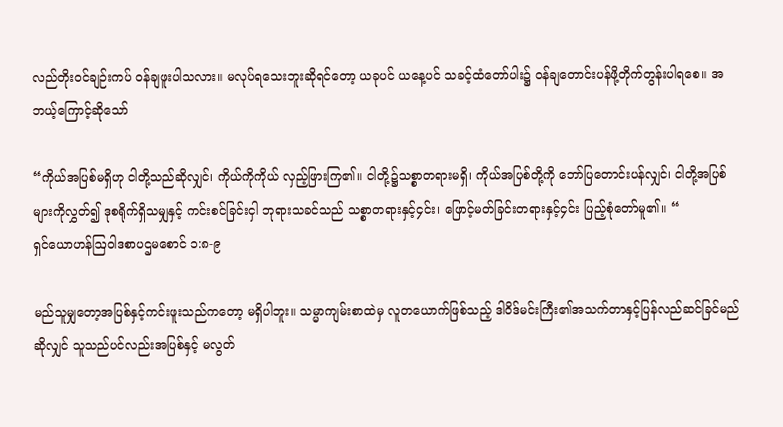လည်တိုးဝင်ချဉ်းကပ် ဝန်ချဖူးပါသလား။ မလုပ်ရသေးဘူးဆိုရင်တော့ ယခုပင် ယနေ့ပင် သခင့်ထံတော်ပါး၌ ဝန်ချတောင်းပန်ဖို့တိုက်တွန်းပါရစေ။ အဘယ့်ကြောင့်ဆိုသော်

“ကိုယ်အပြစ်မရှိဟု ငါတို့သည်ဆိုလျှင်၊ ကိုယ်ကိုကိုယ် လှည့်ဖြားကြ၏။ ငါတို့၌သစ္စာတရားမရှိ၊ ကိုယ်အပြစ်တို့ကို ဘော်ပြတောင်းပန်လျှင်၊ ငါတို့အပြစ်များကိုလွှတ်၍ ဒုစရိုက်ရှိသမျှနှင့် ကင်းစင်ခြင်းငှါ ဘုရားသခင်သည် သစ္စာတရားနှင့်၄င်း၊ ဖြောင့်မတ်ခြင်းတရားနှင့်၄င်း ပြည့်စုံတော်မူ၏။ “
ရှင်ယောဟန်ဩဝါဒစာပဌမစောင် ၁:၈-၉

မည်သူမျှတော့အပြစ်နှင့်ကင်းဖူးသည်ကတော့ မရှိပါဘူး။ သမ္မာကျမ်းစာထဲမှ လူတယောက်ဖြစ်သည့် ဒါဝိဒ်မင်းကြီး၏အသက်တာနှင့်ပြန်လည်ဆင်ခြင်မည်ဆိုလျှင် သူသည်ပင်လည်းအပြစ်နှင့် မလွတ်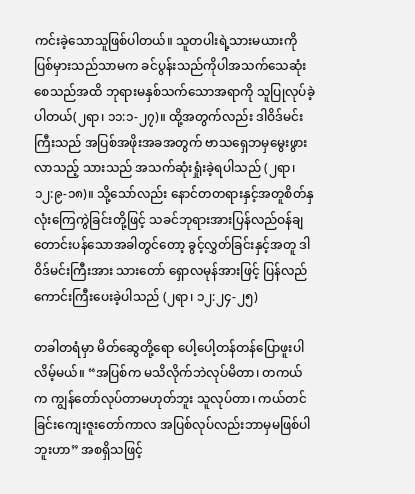ကင်းခဲ့သောသူဖြစ်ပါတယ်။ သူတပါးရဲ့သားမယားကို ပြစ်မှားသည်သာမက ခင်ပွန်းသည်ကိုပါအသက်သေဆုံးစေသည်အထိ ဘုရားမနှစ်သက်သောအရာကို သူပြုလုပ်ခဲ့ပါတယ်(၂ရာ၊ ၁၁:၁-၂၇)။ ထို့အတွက်လည်း ဒါဝိဒ်မင်းကြီးသည် အပြစ်အဖိုးအခအတွက် ဗာသရှေဘမှမွေးဖွားလာသည့် သားသည် အသက်ဆုံးရှုံးခဲ့ရပါသည် (၂ရာ၊ ၁၂:၉-၁၈)။ သို့သော်လည်း နောင်တတရားနှင့်အတူစိတ်နှလုံးကြေကွဲခြင်းတို့ဖြင့် သခင်ဘုရားအားပြန်လည်ဝန်ချတောင်းပန်သောအခါတွင်တော့ ခွင့်လွှတ်ခြင်းနှင့်အတူ ဒါဝိဒ်မင်းကြီးအား သားတော် ရှောလမုန်အားဖြင့် ပြန်လည်ကောင်းကြီးပေးခဲ့ပါသည် (၂ရာ၊ ၁၂:၂၄-၂၅)

တခါတရံမှာ မိတ်ဆွေတို့ရော ပေါ့ပေါ့တန်တန်ပြောဖူးပါလိမ့်မယ်။ “အပြစ်က မသိလိုက်ဘဲလုပ်မိတာ၊ တကယ်က ကျွန်တော်လုပ်တာမဟုတ်ဘူး သူလုပ်တာ၊ ကယ်တင်ခြင်းကျေးဇူးတော်ကာလ အပြစ်လုပ်လည်းဘာမှမဖြစ်ပါဘူးဟာ” အစရှိသဖြင့်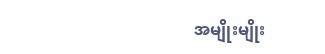အမျိုးမျိုး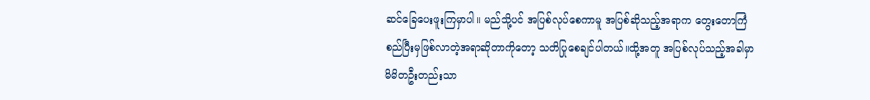ဆင်ခြေပေးဖူးကြမှာပါ။ မည်သို့ပင် အပြစ်လုပ်စေကာမူ အပြစ်ဆိုသည့်အရာက တွေးတောကြံစည်ပြီးမှဖြစ်လာတဲ့အရာဆိုတာကိုတော့ သတိပြုစေချင်ပါတယ်။ထို့အတူ အပြစ်လုပ်သည့်အခါမှာ မိမိတဦးတည်းသာ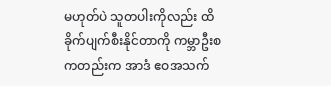မဟုတ်ပဲ သူတပါးကိုလည်း ထိခိုက်ပျက်စီးနိုင်တာကို ကမ္ဘာဦးစကတည်းက အာဒံ ဧဝအသက်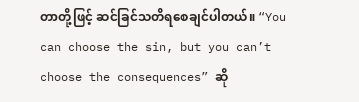တာတို့ဖြင့် ဆင်ခြင်သတိရစေချင်ပါတယ်။ “You can choose the sin, but you can’t choose the consequences” ဆို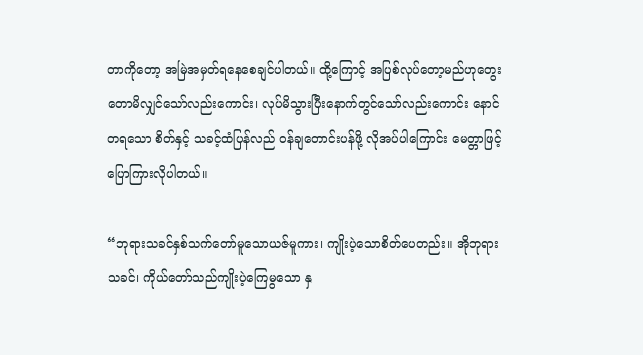တာကိုတော့ အမြဲအမှတ်ရနေစေချင်ပါတယ်။ ထို့ကြောင့် အပြစ်လုပ်တော့မည်ဟုတွေးတောမိလျှင်သော်လည်းကောင်း၊ လုပ်မိသွားပြီးနောက်တွင်သော်လည်းကောင်း နောင်တရသော စိတ်နှင့် သခင့်ထံပြန်လည် ဝန်ချတောင်းပန်ဖို့ လိုအပ်ပါကြောင်း မေတ္တာဖြင့် ပြောကြားလိုပါတယ်။

“ဘုရားသခင်နှစ်သက်တော်မူသောယဇ်မူကား၊ ကျိုးပဲ့သောစိတ်ပေတည်း။ အိုဘုရားသခင်၊ ကိုယ်တော်သည်ကျိုးပဲ့ကြေမွသော နှ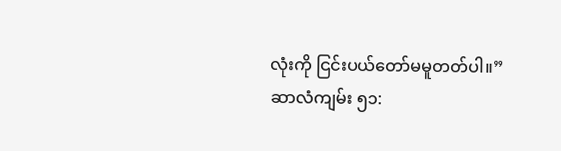လုံးကို ငြင်းပယ်တော်မမူတတ်ပါ။”
ဆာလံကျမ်း ၅၁: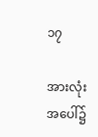၁၇

အားလုံးအပေါ်၌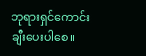ဘုရားရှင်ကောင်းချီးပေးပါစေ။